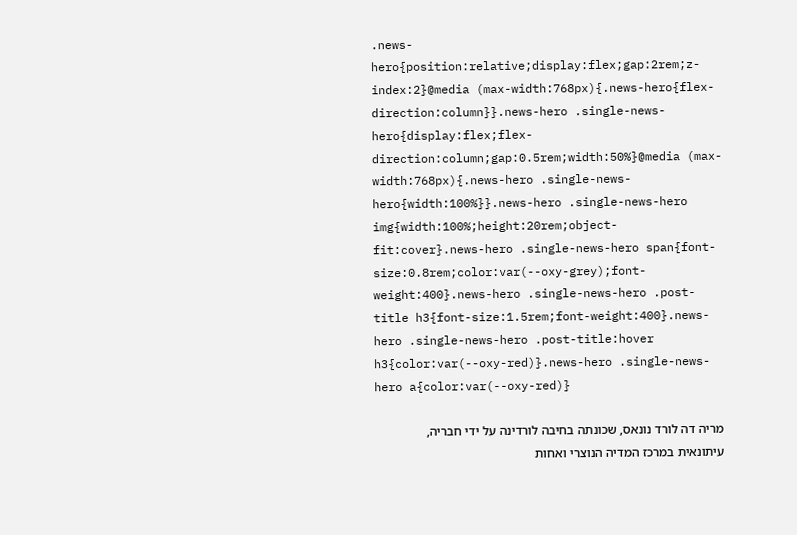.news-hero{position:relative;display:flex;gap:2rem;z-index:2}@media (max-width:768px){.news-hero{flex-direction:column}}.news-hero .single-news-hero{display:flex;flex-direction:column;gap:0.5rem;width:50%}@media (max-width:768px){.news-hero .single-news-hero{width:100%}}.news-hero .single-news-hero img{width:100%;height:20rem;object-fit:cover}.news-hero .single-news-hero span{font-size:0.8rem;color:var(--oxy-grey);font-weight:400}.news-hero .single-news-hero .post-title h3{font-size:1.5rem;font-weight:400}.news-hero .single-news-hero .post-title:hover h3{color:var(--oxy-red)}.news-hero .single-news-hero a{color:var(--oxy-red)}

מריה דה לורד נונאס, שכונתה בחיבה לורדינה על ידי חבריה, עיתונאית במרכז המדיה הנוצרי ואחות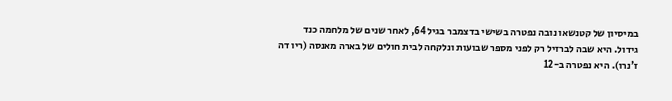במיסיון של קטנשאו נובה נפטרה בשישי בדצמבר בגיל 64, לאחר שנים של מלחמה כנד גידול. היא שבה לברזיל רק לפני מספר שבועות ונלקחה לבית חולים של בארה מאנסה (ריו דה ז'נרו). היא נפטרה ב-12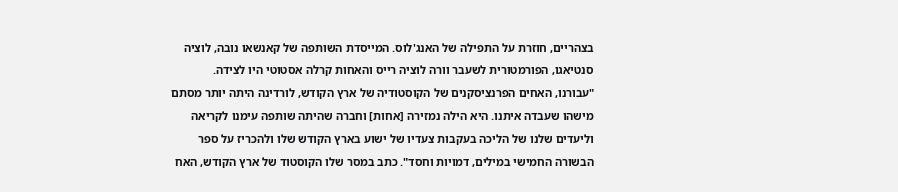בצהריים, חוזרת על התפילה של האנג'לוס. המייסדת השותפה של קאנשאו נובה, לוציה סנטיאגו, הפורמטורית לשעבר וורה לוציה רייס והאחות קרלה אסטוטי היו לצידה.
"עבורנו, האחים הפרנציסקנים של הקוסטודיה של ארץ הקודש, לורדינה היתה יותר מסתם מישהו שעבדה איתנו. היא הילה נמזירה [אחות] וחברה שהיתה שותפה עימנו לקריאה וליעדים שלנו של הליכה בעקבות צעדיו של ישוע בארץ הקודש שלו ולהכריז על ספר הבשורה החמישי במילים, דמויות וחסד". כתב במסר שלו הקוסטוד של ארץ הקודש, האח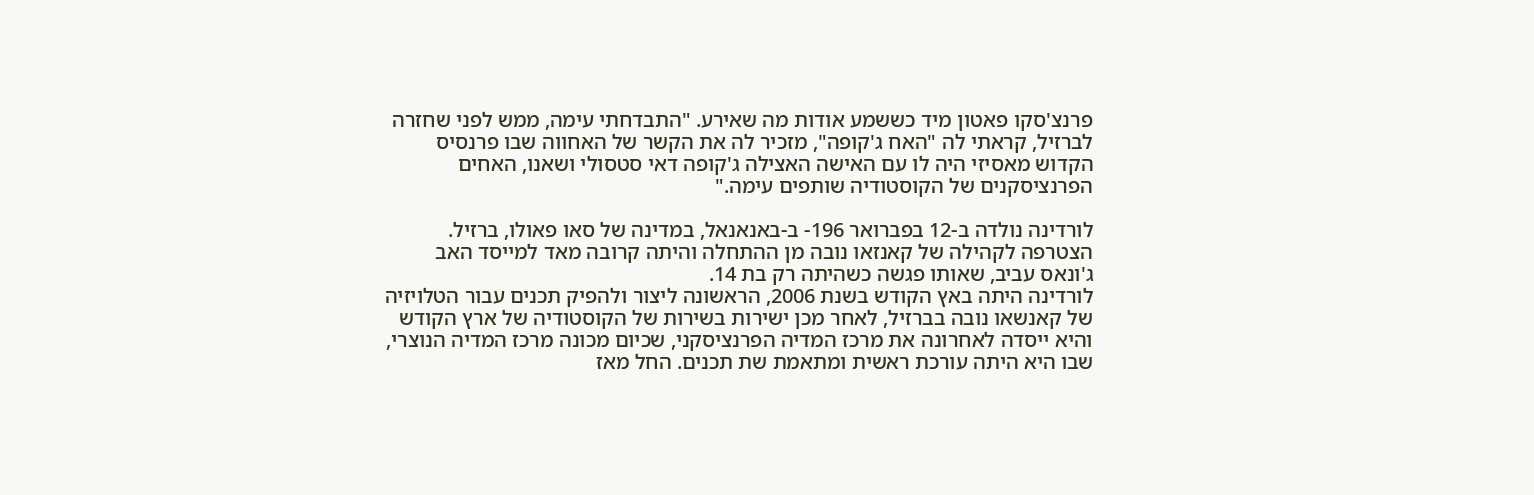פרנצ'סקו פאטון מיד כששמע אודות מה שאירע. "התבדחתי עימה, ממש לפני שחזרה לברזיל, קראתי לה "האח ג'קופה", מזכיר לה את הקשר של האחווה שבו פרנסיס הקדוש מאסיזי היה לו עם האישה האצילה ג'קופה דאי סטסולי ושאנו, האחים הפרנציסקנים של הקוסטודיה שותפים עימה."

לורדינה נולדה ב-12 בפברואר 196- ב-באנאנאל, במדינה של סאו פאולו, ברזיל. הצטרפה לקהילה של קאנזאו נובה מן ההתחלה והיתה קרובה מאד למייסד האב ג'ונאס עביב, שאותו פגשה כשהיתה רק בת 14.
לורדינה היתה באץ הקודש בשנת 2006, הראשונה ליצור ולהפיק תכנים עבור הטלויזיה של קאנשאו נובה בברזיל, לאחר מכן ישירות בשירות של הקוסטודיה של ארץ הקודש והיא ייסדה לאחרונה את מרכז המדיה הפרנציסקני, שכיום מכונה מרכז המדיה הנוצרי, שבו היא היתה עורכת ראשית ומתאמת שת תכנים. החל מאז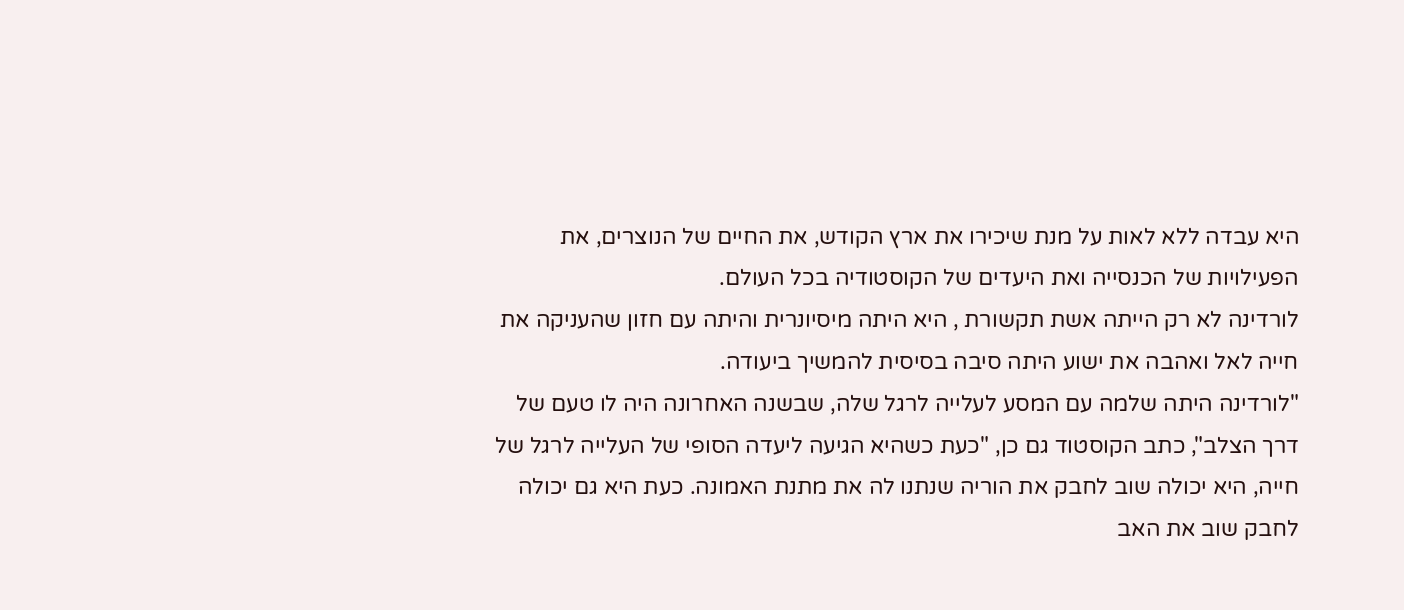היא עבדה ללא לאות על מנת שיכירו את ארץ הקודש, את החיים של הנוצרים, את הפעילויות של הכנסייה ואת היעדים של הקוסטודיה בכל העולם.
לורדינה לא רק הייתה אשת תקשורת , היא היתה מיסיונרית והיתה עם חזון שהעניקה את חייה לאל ואהבה את ישוע היתה סיבה בסיסית להמשיך ביעודה.
"לורדינה היתה שלמה עם המסע לעלייה לרגל שלה, שבשנה האחרונה היה לו טעם של דרך הצלב", כתב הקוסטוד גם כן, "כעת כשהיא הגיעה ליעדה הסופי של העלייה לרגל של חייה, היא יכולה שוב לחבק את הוריה שנתנו לה את מתנת האמונה. כעת היא גם יכולה לחבק שוב את האב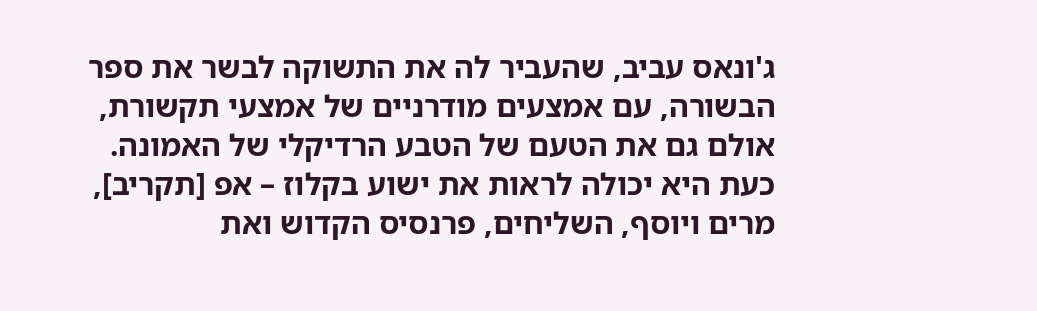ג'ונאס עביב, שהעביר לה את התשוקה לבשר את ספר הבשורה, עם אמצעים מודרניים של אמצעי תקשורת, אולם גם את הטעם של הטבע הרדיקלי של האמונה. כעת היא יכולה לראות את ישוע בקלוז – אפ [תקריב], מרים ויוסף, השליחים, פרנסיס הקדוש ואת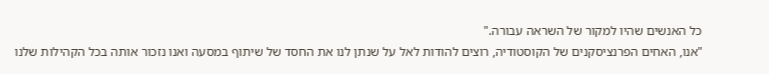כל האנשים שהיו למקור של השראה עבורה."
"אנו, האחים הפרנציסקנים של הקוסטודיה, רוצים להודות לאל על שנתן לנו את החסד של שיתוף במסעה ואנו נזכור אותה בכל הקהילות שלנו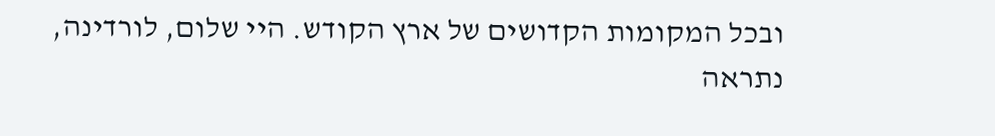ובכל המקומות הקדושים של ארץ הקודש. היי שלום, לורדינה, נתראה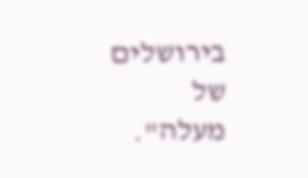בירושלים של מעלה".